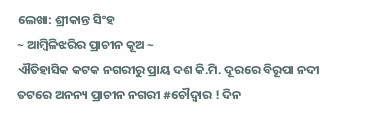ଲେଖା: ଶ୍ରୀକାନ୍ତ ସିଂହ
~ ଆମ୍ବିଳିଝରିର ପ୍ରାଚୀନ କୂଅ ~
ଐତିହାସିକ କଟକ ନଗରୀରୁ ପ୍ରାୟ ଦଶ କି.ମି. ଦୂରରେ ବିରୂପା ନଦୀ ତଟରେ ଅନନ୍ୟ ପ୍ରାଚୀନ ନଗରୀ #ଚୌଦ୍ଵାର ! ଦିନ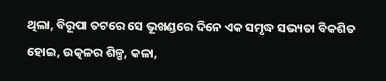ଥିଲା, ବିରୂପା ତଟରେ ସେ ଭୂଖଣ୍ଡରେ ଦିନେ ଏକ ସମୃଦ୍ଧ ସଭ୍ୟତା ବିକଶିତ ହୋଇ, ଉତ୍କଳର ଶିଳ୍ପ, କଳା,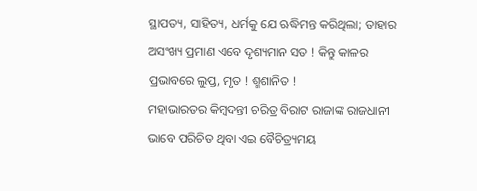ସ୍ଥାପତ୍ୟ, ସାହିତ୍ୟ, ଧର୍ମକୁ ଯେ ଋଦ୍ଧିମନ୍ତ କରିଥିଲା; ତାହାର ଅସଂଖ୍ୟ ପ୍ରମାଣ ଏବେ ଦୃଶ୍ୟମାନ ସତ ! କିନ୍ତୁ କାଳର ପ୍ରଭାବରେ ଲୁପ୍ତ, ମୃତ ! ଶ୍ମଶାନିତ !
ମହାଭାରତର କିମ୍ବଦନ୍ତୀ ଚରିତ୍ର ବିରାଟ ରାଜାଙ୍କ ରାଜଧାନୀ ଭାବେ ପରିଚିତ ଥିବା ଏଇ ବୈଚିତ୍ର୍ୟମୟ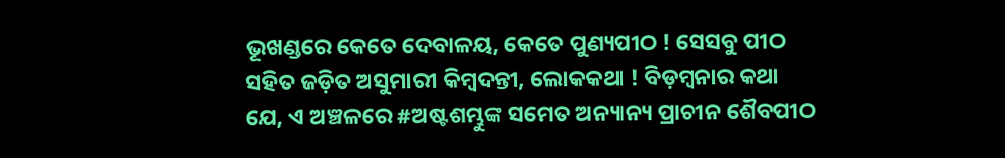ଭୂଖଣ୍ଡରେ କେତେ ଦେବାଳୟ, କେତେ ପୁଣ୍ୟପୀଠ ! ସେସବୁ ପୀଠ ସହିତ ଜଡ଼ିତ ଅସୁମାରୀ କିମ୍ବଦନ୍ତୀ, ଲୋକକଥା ! ବିଡ଼ମ୍ବନାର କଥା ଯେ, ଏ ଅଞ୍ଚଳରେ #ଅଷ୍ଟଶମ୍ଭୁଙ୍କ ସମେତ ଅନ୍ୟାନ୍ୟ ପ୍ରାଚୀନ ଶୈବପୀଠ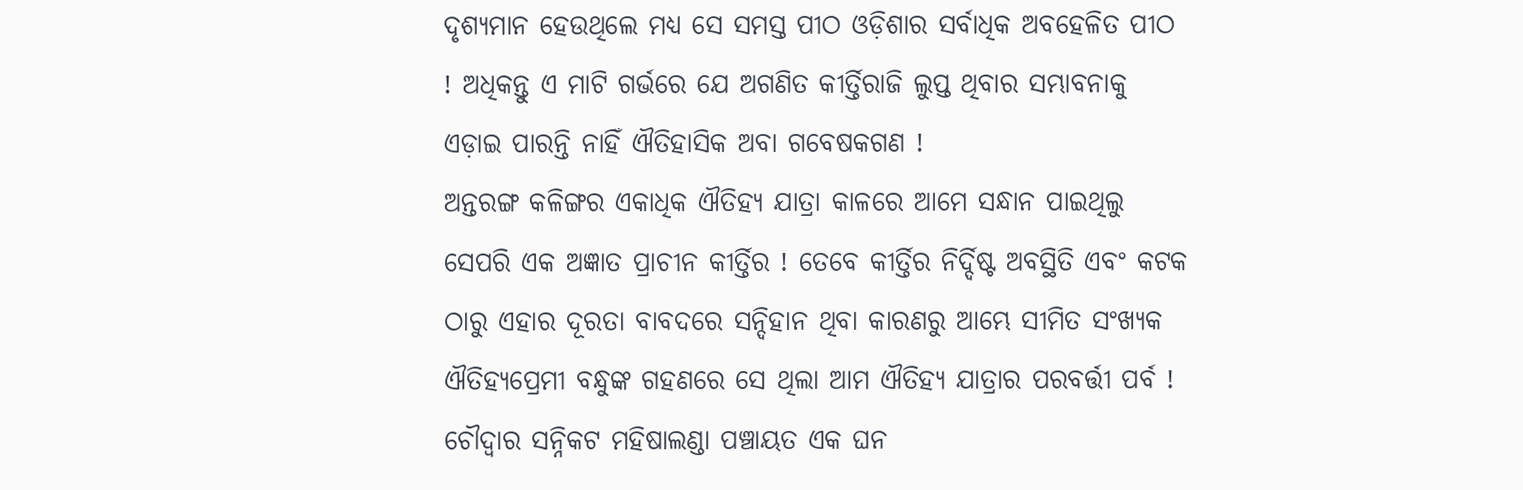ଦୃଶ୍ୟମାନ ହେଉଥିଲେ ମଧ୍ୟ ସେ ସମସ୍ତ ପୀଠ ଓଡ଼ିଶାର ସର୍ବାଧିକ ଅବହେଳିତ ପୀଠ ! ଅଧିକନ୍ତୁ ଏ ମାଟି ଗର୍ଭରେ ଯେ ଅଗଣିତ କୀର୍ତ୍ତିରାଜି ଲୁପ୍ତ ଥିବାର ସମ୍ଭାବନାକୁ ଏଡ଼ାଇ ପାରନ୍ତି ନାହିଁ ଐତିହାସିକ ଅବା ଗବେଷକଗଣ !
ଅନ୍ତରଙ୍ଗ କଳିଙ୍ଗର ଏକାଧିକ ଐତିହ୍ୟ ଯାତ୍ରା କାଳରେ ଆମେ ସନ୍ଧାନ ପାଇଥିଲୁ ସେପରି ଏକ ଅଜ୍ଞାତ ପ୍ରାଚୀନ କୀର୍ତ୍ତିର ! ତେବେ କୀର୍ତ୍ତିର ନିର୍ଦ୍ଦିଷ୍ଟ ଅବସ୍ଥିତି ଏବଂ କଟକ ଠାରୁ ଏହାର ଦୂରତା ବାବଦରେ ସନ୍ଦିହାନ ଥିବା କାରଣରୁ ଆମ୍ଭେ ସୀମିତ ସଂଖ୍ୟକ ଐତିହ୍ୟପ୍ରେମୀ ବନ୍ଧୁଙ୍କ ଗହଣରେ ସେ ଥିଲା ଆମ ଐତିହ୍ୟ ଯାତ୍ରାର ପରବର୍ତ୍ତୀ ପର୍ବ !
ଚୌଦ୍ଵାର ସନ୍ନିକଟ ମହିଷାଲଣ୍ଡା ପଞ୍ଚାୟତ ଏକ ଘନ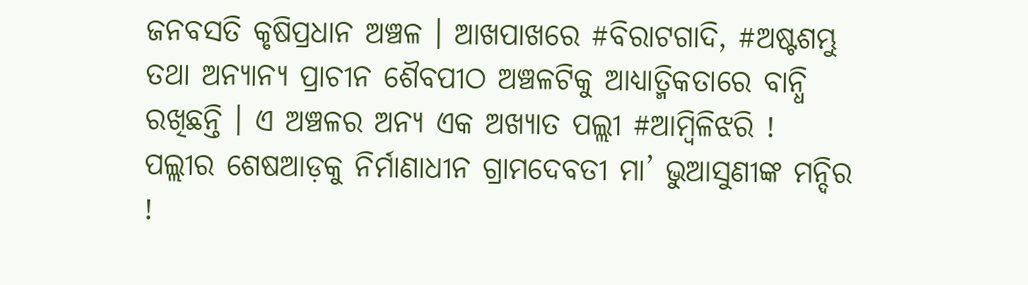ଜନବସତି କୃଷିପ୍ରଧାନ ଅଞ୍ଚଳ । ଆଖପାଖରେ #ବିରାଟଗାଦି, #ଅଷ୍ଟଶମ୍ଭୁ ତଥା ଅନ୍ୟାନ୍ୟ ପ୍ରାଚୀନ ଶୈବପୀଠ ଅଞ୍ଚଳଟିକୁ ଆଧ୍ୟାତ୍ମିକତାରେ ବାନ୍ଧି ରଖିଛନ୍ତି । ଏ ଅଞ୍ଚଳର ଅନ୍ୟ ଏକ ଅଖ୍ୟାତ ପଲ୍ଲୀ #ଆମ୍ବିଳିଝରି ! ପଲ୍ଲୀର ଶେଷଆଡ଼କୁ ନିର୍ମାଣାଧୀନ ଗ୍ରାମଦେବତୀ ମା’ ଭୁଆସୁଣୀଙ୍କ ମନ୍ଦିର !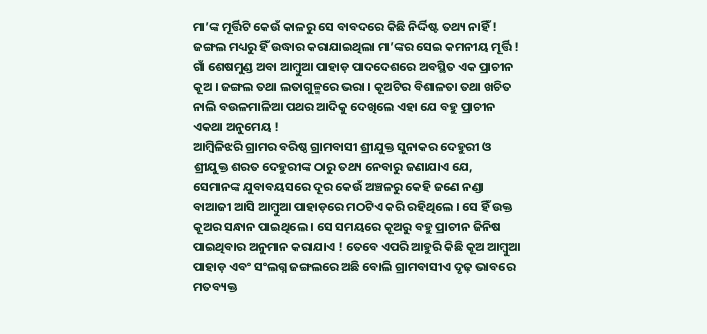ମା’ଙ୍କ ମୂର୍ତ୍ତିଟି କେଉଁ କାଳରୁ ସେ ବାବଦରେ କିଛି ନିର୍ଦ୍ଦିଷ୍ଟ ତଥ୍ୟ ନାହିଁ ! ଜଙ୍ଗଲ ମଧ୍ୟରୁ ହିଁ ଉଦ୍ଧାର କରାଯାଇଥିଲା ମା’ଙ୍କର ସେଇ କମନୀୟ ମୂର୍ତ୍ତି !
ଗାଁ ଶେଷମୁଣ୍ଡ ଅବା ଆମ୍ବୁଆ ପାହାଡ଼ ପାଦଦେଶରେ ଅବସ୍ଥିତ ଏକ ପ୍ରାଚୀନ କୂଅ । ଜଙ୍ଗଲ ତଥା ଲତାଗୁଳ୍ମରେ ଭରା । କୂଅଟିର ବିଶାଳତା ତଥା ଖଚିତ ନାଲି ବଉଳମାଳିଆ ପଥର ଆଦିକୁ ଦେଖିଲେ ଏହା ଯେ ବହୁ ପ୍ରାଚୀନ ଏକଥା ଅନୁମେୟ !
ଆମ୍ବିଳିଝରି ଗ୍ରାମର ବରିଷ୍ଠ ଗ୍ରାମବାସୀ ଶ୍ରୀଯୁକ୍ତ ସୁନାକର ଦେହୁରୀ ଓ ଶ୍ରୀଯୁକ୍ତ ଶରତ ଦେହୁରୀଙ୍କ ଠାରୁ ତଥ୍ୟ ନେବାରୁ ଜଣାଯାଏ ଯେ, ସେମାନଙ୍କ ଯୁବାବୟସରେ ଦୂର କେଉଁ ଅଞ୍ଚଳରୁ କେହି ଜଣେ ନଣ୍ଡା ବାଆଜୀ ଆସି ଆମ୍ବୁଆ ପାହାଡ଼ରେ ମଠଟିଏ କରି ରହିଥିଲେ । ସେ ହିଁ ଉକ୍ତ କୂଅର ସନ୍ଧାନ ପାଇଥିଲେ । ସେ ସମୟରେ କୂଅରୁ ବହୁ ପ୍ରାଚୀନ ଜିନିଷ ପାଇଥିବାର ଅନୁମାନ କରାଯାଏ ! ତେବେ ଏପରି ଆହୁରି କିଛି କୂଅ ଆମ୍ବୁଆ ପାହାଡ଼ ଏବଂ ସଂଲଗ୍ନ ଜଙ୍ଗଲରେ ଅଛି ବୋଲି ଗ୍ରାମବାସୀଏ ଦୃଢ଼ ଭାବରେ ମତବ୍ୟକ୍ତ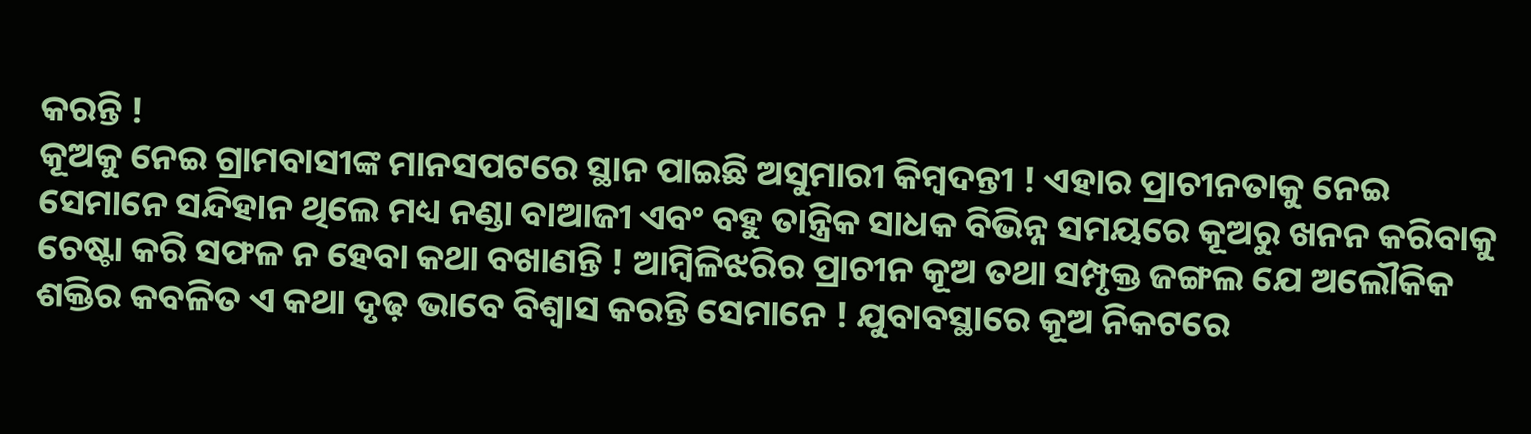କରନ୍ତି !
କୂଅକୁ ନେଇ ଗ୍ରାମବାସୀଙ୍କ ମାନସପଟରେ ସ୍ଥାନ ପାଇଛି ଅସୁମାରୀ କିମ୍ବଦନ୍ତୀ ! ଏହାର ପ୍ରାଚୀନତାକୁ ନେଇ ସେମାନେ ସନ୍ଦିହାନ ଥିଲେ ମଧ୍ୟ ନଣ୍ଡା ବାଆଜୀ ଏବଂ ବହୁ ତାନ୍ତ୍ରିକ ସାଧକ ବିଭିନ୍ନ ସମୟରେ କୂଅରୁ ଖନନ କରିବାକୁ ଚେଷ୍ଟା କରି ସଫଳ ନ ହେବା କଥା ବଖାଣନ୍ତି ! ଆମ୍ବିଳିଝରିର ପ୍ରାଚୀନ କୂଅ ତଥା ସମ୍ପୃକ୍ତ ଜଙ୍ଗଲ ଯେ ଅଲୌକିକ ଶକ୍ତିର କବଳିତ ଏ କଥା ଦୃଢ଼ ଭାବେ ବିଶ୍ୱାସ କରନ୍ତି ସେମାନେ ! ଯୁବାବସ୍ଥାରେ କୂଅ ନିକଟରେ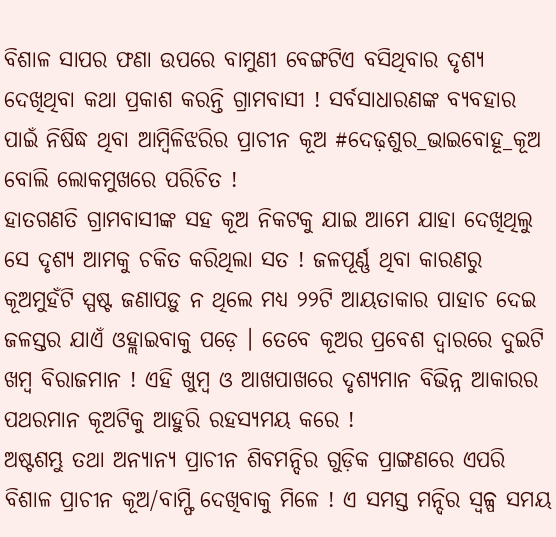ବିଶାଳ ସାପର ଫଣା ଉପରେ ବାମୁଣୀ ବେଙ୍ଗଟିଏ ବସିଥିବାର ଦୃଶ୍ୟ ଦେଖିଥିବା କଥା ପ୍ରକାଶ କରନ୍ତି ଗ୍ରାମବାସୀ ! ସର୍ବସାଧାରଣଙ୍କ ବ୍ୟବହାର ପାଇଁ ନିଷିଦ୍ଧ ଥିବା ଆମ୍ବିଳିଝରିର ପ୍ରାଚୀନ କୂଅ #ଦେଢ଼ଶୁର_ଭାଇବୋହୂ_କୂଅ ବୋଲି ଲୋକମୁଖରେ ପରିଚିତ !
ହାତଗଣତି ଗ୍ରାମବାସୀଙ୍କ ସହ କୂଅ ନିକଟକୁ ଯାଇ ଆମେ ଯାହା ଦେଖିଥିଲୁ ସେ ଦୃଶ୍ୟ ଆମକୁ ଚକିତ କରିଥିଲା ସତ ! ଜଳପୂର୍ଣ୍ଣ ଥିବା କାରଣରୁ କୂଅମୁହଁଟି ସ୍ପଷ୍ଟ ଜଣାପଡ଼ୁ ନ ଥିଲେ ମଧ୍ୟ ୨୨ଟି ଆୟତାକାର ପାହାଚ ଦେଇ ଜଳସ୍ତର ଯାଏଁ ଓହ୍ଲାଇବାକୁ ପଡ଼େ । ତେବେ କୂଅର ପ୍ରବେଶ ଦ୍ଵାରରେ ଦୁଇଟି ଖମ୍ବ ବିରାଜମାନ ! ଏହି ଖୁମ୍ବ ଓ ଆଖପାଖରେ ଦୃଶ୍ୟମାନ ବିଭିନ୍ନ ଆକାରର ପଥରମାନ କୂଅଟିକୁ ଆହୁରି ରହସ୍ୟମୟ କରେ !
ଅଷ୍ଟଶମ୍ଭୁ ତଥା ଅନ୍ୟାନ୍ୟ ପ୍ରାଚୀନ ଶିବମନ୍ଦିର ଗୁଡ଼ିକ ପ୍ରାଙ୍ଗଣରେ ଏପରି ବିଶାଳ ପ୍ରାଚୀନ କୂଅ/ବାମ୍ଫି ଦେଖିବାକୁ ମିଳେ ! ଏ ସମସ୍ତ ମନ୍ଦିର ସ୍ଵଳ୍ପ ସମୟ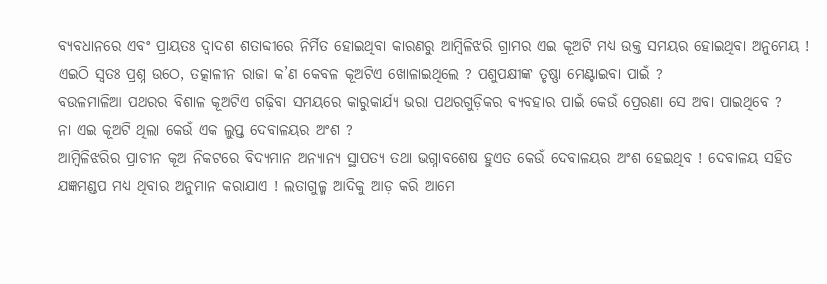ବ୍ୟବଧାନରେ ଏବଂ ପ୍ରାୟତଃ ଦ୍ଵାଦଶ ଶତାବ୍ଦୀରେ ନିର୍ମିତ ହୋଇଥିବା କାରଣରୁ ଆମ୍ବିଳିଝରି ଗ୍ରାମର ଏଇ କୂଅଟି ମଧ୍ୟ ଉକ୍ତ ସମୟର ହୋଇଥିବା ଅନୁମେୟ !
ଏଇଠି ସ୍ବତଃ ପ୍ରଶ୍ନ ଉଠେ, ତତ୍କାଳୀନ ରାଜା କ’ଣ କେବଳ କୂଅଟିଏ ଖୋଳାଇଥିଲେ ? ପଶୁପକ୍ଷୀଙ୍କ ତୃଷ୍ଣା ମେଣ୍ଟାଇବା ପାଇଁ ?
ବଉଳମାଳିଆ ପଥରର ବିଶାଳ କୂଅଟିଏ ଗଢ଼ିବା ସମୟରେ କାରୁକାର୍ଯ୍ୟ ଭରା ପଥରଗୁଡ଼ିକର ବ୍ୟବହାର ପାଇଁ କେଉଁ ପ୍ରେରଣା ସେ ଅବା ପାଇଥିବେ ?
ନା ଏଇ କୂଅଟି ଥିଲା କେଉଁ ଏକ ଲୁପ୍ତ ଦେବାଳୟର ଅଂଶ ?
ଆମ୍ବିଳିଝରିର ପ୍ରାଚୀନ କୂଅ ନିକଟରେ ବିଦ୍ୟମାନ ଅନ୍ୟାନ୍ୟ ସ୍ଥାପତ୍ୟ ତଥା ଭଗ୍ନାବଶେଷ ହୁଏତ କେଉଁ ଦେବାଳୟର ଅଂଶ ହେଇଥିବ ! ଦେବାଳୟ ସହିତ ଯଜ୍ଞମଣ୍ଡପ ମଧ୍ୟ ଥିବାର ଅନୁମାନ କରାଯାଏ ! ଲତାଗୁଳ୍ମ ଆଦିକୁ ଆଡ଼ କରି ଆମେ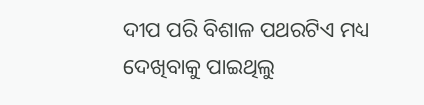ଦୀପ ପରି ବିଶାଳ ପଥରଟିଏ ମଧ୍ୟ ଦେଖିବାକୁ ପାଇଥିଲୁ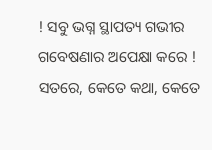! ସବୁ ଭଗ୍ନ ସ୍ଥାପତ୍ୟ ଗଭୀର ଗବେଷଣାର ଅପେକ୍ଷା କରେ !
ସତରେ, କେତେ କଥା, କେତେ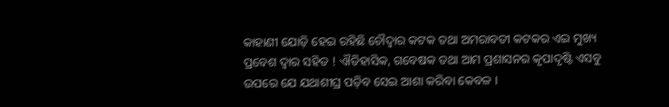କାହାଣୀ ଯୋଡ଼ି ହେଇ ରହିଛି ଚୌଦ୍ଵାର କଟକ ତଥା ଅମରାବତୀ କଟକର ଏଇ ମୁଖ୍ୟ ପ୍ରବେଶ ଦ୍ଵାର ସହିତ ! ଐତିହାସିକ, ଗବେଷକ ତଥା ଆମ ପ୍ରଶାସନର କୃପାଦୃଷ୍ଟି ଏସବୁ ଉପରେ ଯେ ଯଥାଶୀଘ୍ର ପଡ଼ିବ ସେଇ ଆଶା କରିବା କେବଳ ।